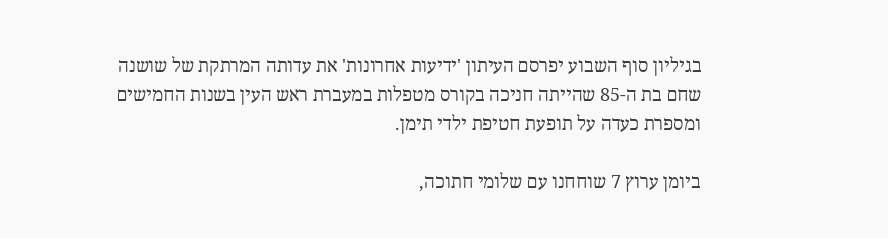בגיליון סוף השבוע יפרסם העיתון 'ידיעות אחרונות' את עדותה המרתקת של שושנה שחם בת ה-85 שהייתה חניכה בקורס מטפלות במעברת ראש העין בשנות החמישים ומספרת כעדה על תופעת חטיפת ילדי תימן.

ביומן ערוץ 7 שוחחנו עם שלומי חתוכה,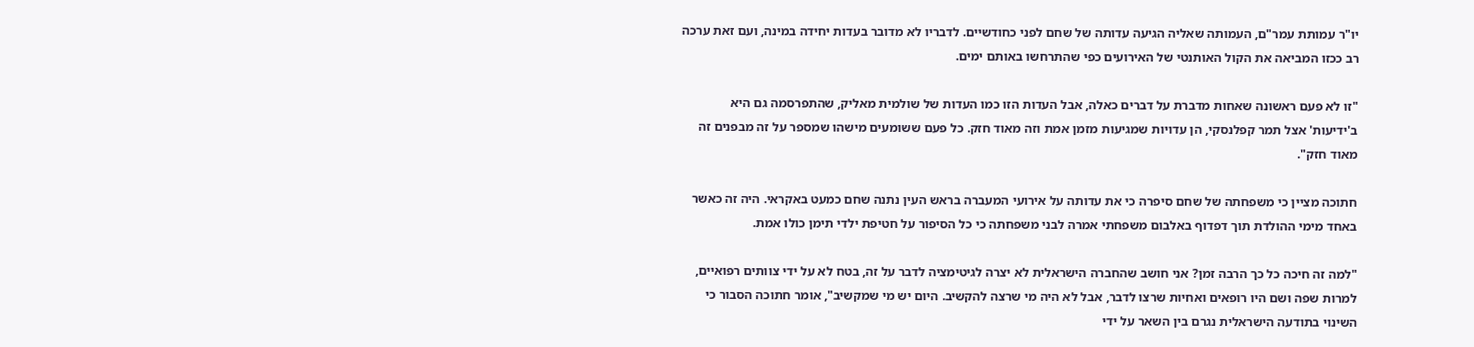יו"ר עמותת עמר"ם, העמותה שאליה הגיעה עדותה של שחם לפני כחודשיים. לדבריו לא מדובר בעדות יחידה במינה, ועם זאת ערכה רב ככזו המביאה את הקול האותנטי של האירועים כפי שהתרחשו באותם ימים.

"זו לא פעם ראשונה שאחות מדברת על דברים כאלה, אבל העדות הזו כמו העדות של שולמית מאליק, שהתפרסמה גם היא ב'ידיעות' אצל תמר קפלנסקי, הן עדויות שמגיעות מזמן אמת וזה מאוד חזק. כל פעם ששומעים מישהו שמספר על זה מבפנים זה מאוד חזק".

חתוכה מציין כי משפחתה של שחם סיפרה כי את עדותה על אירועי המעברה בראש העין נתנה שחם כמעט באקראי. היה זה כאשר באחד מימי ההולדת תוך דפדוף באלבום משפחתי אמרה לבני משפחתה כי כל הסיפור על חטיפת ילדי תימן כולו אמת.

"למה זה חיכה כל כך הרבה זמן? אני חושב שהחברה הישראלית לא יצרה לגיטימציה לדבר על זה, בטח לא על ידי צוותים רפואיים, למרות שפה ושם היו רופאים ואחיות שרצו לדבר, אבל לא היה מי שרצה להקשיב. היום יש מי שמקשיב", אומר חתוכה הסבור כי השינוי בתודעה הישראלית נגרם בין השאר על ידי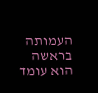העמותה בראשה הוא עומד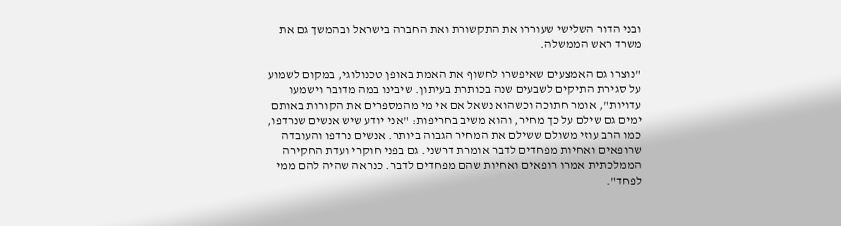ובני הדור השלישי שעוררו את התקשורת ואת החברה בישראל ובהמשך גם את משרד ראש הממשלה.

"נוצרו גם האמצעים שאיפשרו לחשוף את האמת באופן טכנולוגי, במקום לשמוע על סגירת התיקים לשבעים שנה בכותרת בעיתון. שיבינו במה מדובר וישמעו עדויות", אומר חתוכה וכשהוא נשאל אם אי מי מהמספרים את הקורות באותם ימים גם שילם על כך מחיר, והוא משיב בחריפות: "אני יודע שיש אנשים שנרדפו, כמו הרב עוזי משולם ששילם את המחיר הגבוה ביותר. אנשים נרדפו והעובדה שרופאים ואחיות מפחדים לדבר אומרת דרשני. גם בפני חוקרי ועדת החקירה הממלכתית אמרו רופאים ואחיות שהם מפחדים לדבר. כנראה שהיה להם ממי לפחד".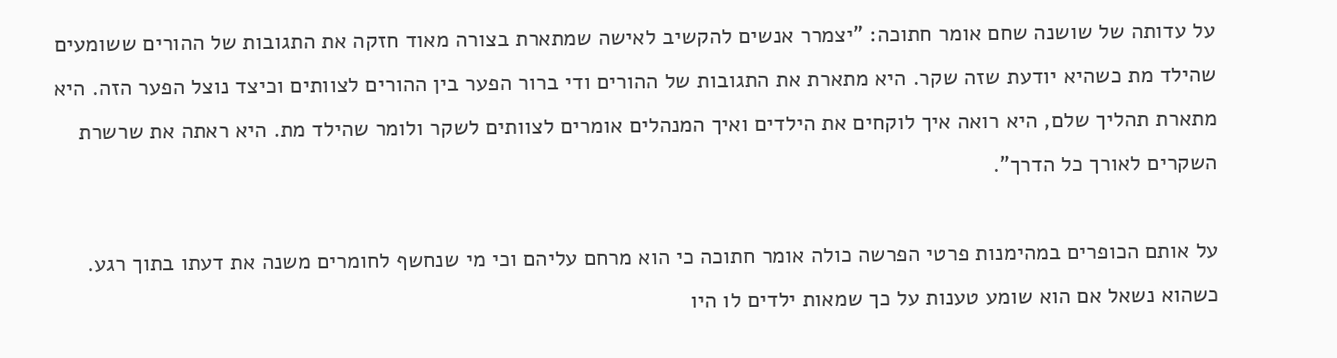על עדותה של שושנה שחם אומר חתוכה: "יצמרר אנשים להקשיב לאישה שמתארת בצורה מאוד חזקה את התגובות של ההורים ששומעים שהילד מת כשהיא יודעת שזה שקר. היא מתארת את התגובות של ההורים ודי ברור הפער בין ההורים לצוותים וכיצד נוצל הפער הזה. היא מתארת תהליך שלם, היא רואה איך לוקחים את הילדים ואיך המנהלים אומרים לצוותים לשקר ולומר שהילד מת. היא ראתה את שרשרת השקרים לאורך כל הדרך".

על אותם הכופרים במהימנות פרטי הפרשה כולה אומר חתוכה כי הוא מרחם עליהם וכי מי שנחשף לחומרים משנה את דעתו בתוך רגע. כשהוא נשאל אם הוא שומע טענות על כך שמאות ילדים לו היו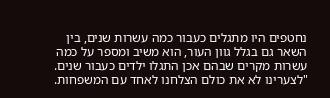נחטפים היו מתגלים כעבור כמה עשרות שנים, בין השאר גם בגלל גוון העור, הוא משיב ומספר על כמה עשרות מקרים שבהם אכן התגלו ילדים כעבור שנים. "לצערינו לא את כולם הצלחנו לאחד עם המשפחות.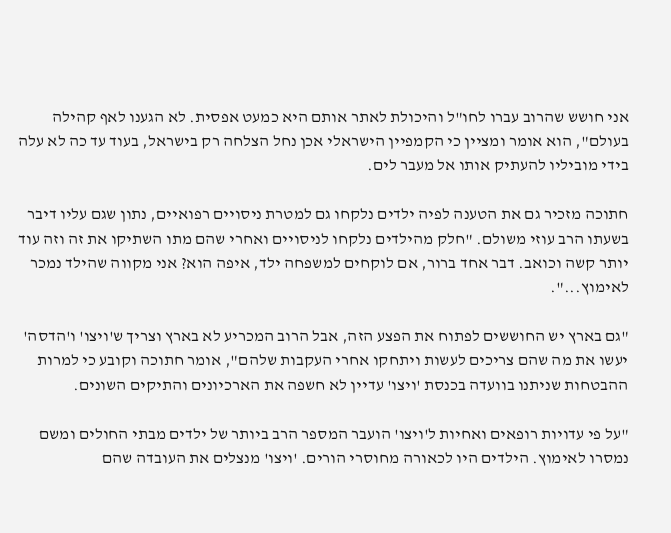אני חושש שהרוב עברו לחו"ל והיכולת לאתר אותם היא כמעט אפסית. לא הגענו לאף קהילה בעולם", הוא אומר ומציין כי הקמפיין הישראלי אכן נחל הצלחה רק בישראל, בעוד עד כה לא עלה בידי מוביליו להעתיק אותו אל מעבר לים.

חתוכה מזכיר גם את הטענה לפיה ילדים נלקחו גם למטרת ניסויים רפואיים, נתון שגם עליו דיבר בשעתו הרב עוזי משולם. "חלק מהילדים נלקחו לניסויים ואחרי שהם מתו השתיקו את זה וזה עוד יותר קשה וכואב. דבר אחד ברור, אם לוקחים למשפחה ילד, איפה הוא? אני מקווה שהילד נמכר לאימוץ...".

"גם בארץ יש החוששים לפתוח את הפצע הזה, אבל הרוב המכריע לא בארץ וצריך ש'ויצו' ו'הדסה' יעשו את מה שהם צריכים לעשות ויתחקו אחרי העקבות שלהם", אומר חתוכה וקובע כי למרות ההבטחות שניתנו בוועדה בכנסת 'ויצו' עדיין לא חשפה את הארכיונים והתיקים השונים.

"על פי עדויות רופאים ואחיות ל'ויצו' הועבר המספר הרב ביותר של ילדים מבתי החולים ומשם נמסרו לאימוץ. הילדים היו לכאורה מחוסרי הורים. 'ויצו' מנצלים את העובדה שהם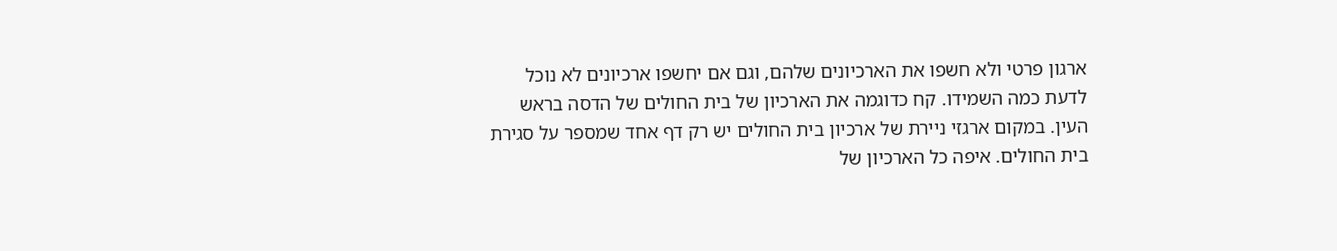ארגון פרטי ולא חשפו את הארכיונים שלהם, וגם אם יחשפו ארכיונים לא נוכל לדעת כמה השמידו. קח כדוגמה את הארכיון של בית החולים של הדסה בראש העין. במקום ארגזי ניירת של ארכיון בית החולים יש רק דף אחד שמספר על סגירת בית החולים. איפה כל הארכיון של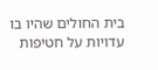בית החולים שהיו בו עדויות על חטיפות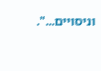וניסויים...".